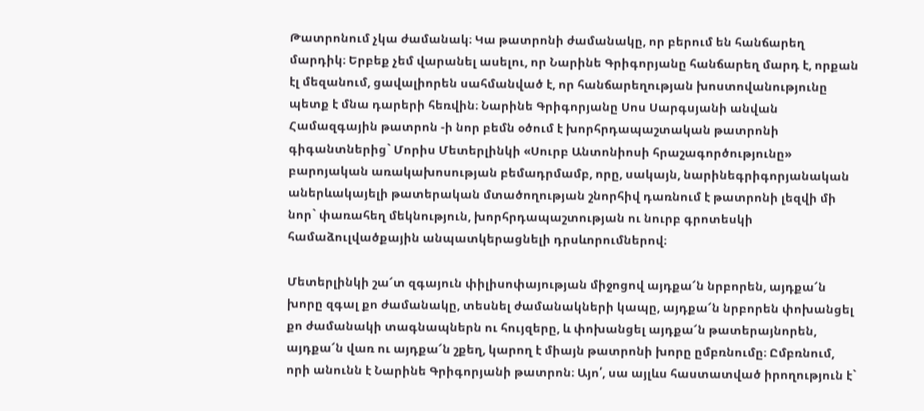Թատրոնում չկա ժամանակ։ Կա թատրոնի ժամանակը, որ բերում են հանճարեղ մարդիկ։ Երբեք չեմ վարանել ասելու, որ Նարինե Գրիգորյանը հանճարեղ մարդ է, որքան էլ մեզանում, ցավալիորեն սահմանված է, որ հանճարեղության խոստովանությունը պետք է մնա դարերի հեռվին։ Նարինե Գրիգորյանը Սոս Սարգսյանի անվան Համազգային թատրոն -ի նոր բեմն օծում է խորհրդապաշտական թատրոնի գիգանտներից` Մորիս Մետերլինկի «Սուրբ Անտոնիոսի հրաշագործությունը» բարոյական առակախոսության բեմադրմամբ, որը, սակայն, նարինեգրիգորյանական աներևակայելի թատերական մտածողության շնորհիվ դառնում է թատրոնի լեզվի մի նոր` փառահեղ մեկնություն, խորհրդապաշտության ու նուրբ գրոտեսկի համաձուլվածքային անպատկերացնելի դրսևորումներով։

Մետերլինկի շա՜տ զգայուն փիլիսոփայության միջոցով այդքա՜ն նրբորեն, այդքա՜ն խորը զգալ քո ժամանակը, տեսնել ժամանակների կապը, այդքա՜ն նրբորեն փոխանցել քո ժամանակի տագնապներն ու հույզերը, և փոխանցել այդքա՜ն թատերայնորեն, այդքա՜ն վառ ու այդքա՜ն շքեղ, կարող է միայն թատրոնի խորը ըմբռնումը։ Ըմբռնում, որի անունն է Նարինե Գրիգորյանի թատրոն։ Այո՛, սա այլևս հաստատված իրողություն է`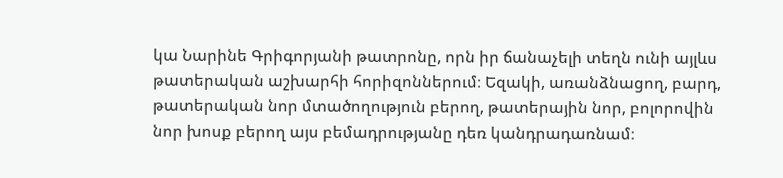կա Նարինե Գրիգորյանի թատրոնը, որն իր ճանաչելի տեղն ունի այլևս թատերական աշխարհի հորիզոններում։ Եզակի, առանձնացող, բարդ, թատերական նոր մտածողություն բերող, թատերային նոր, բոլորովին նոր խոսք բերող այս բեմադրությանը դեռ կանդրադառնամ։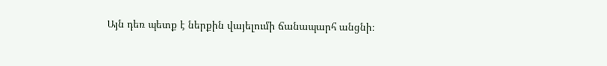Այն դեռ պետք է ներքին վայելումի ճանապարհ անցնի։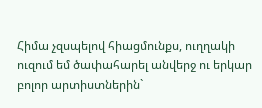Հիմա չզսպելով հիացմունքս, ուղղակի ուզում եմ ծափահարել անվերջ ու երկար բոլոր արտիստներին`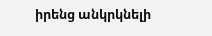իրենց անկրկնելի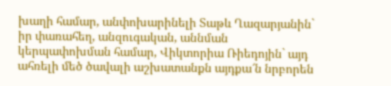խաղի համար, անփոխարինելի Տաթև Ղազարյանին` իր փառահեղ, անզուգական, աննման կերպափոխման համար, Վիկտորիա Ռիեդոյին` այդ ահռելի մեծ ծավալի աշխատանքն այդքա՜ն նրբորեն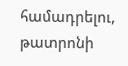համադրելու, թատրոնի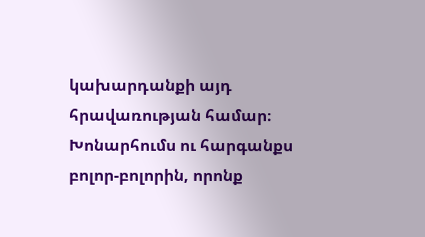կախարդանքի այդ հրավառության համար։ Խոնարհումս ու հարգանքս բոլոր-բոլորին, որոնք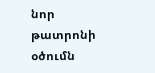նոր թատրոնի օծումն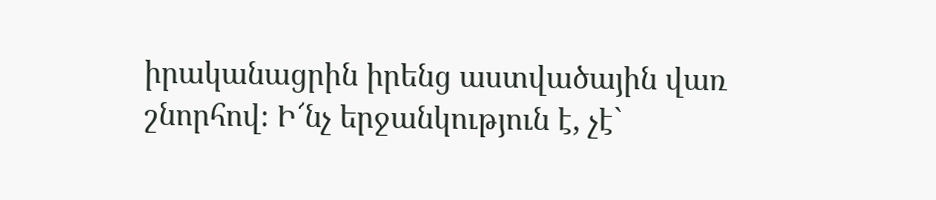իրականացրին իրենց աստվածային վառ շնորհով։ Ի՜նչ երջանկություն է, չէ`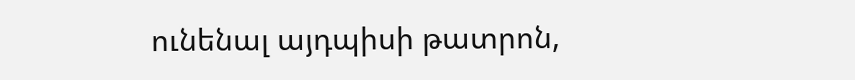ունենալ այդպիսի թատրոն,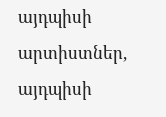այդպիսի արտիստներ, այդպիսի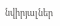նվիրյալներ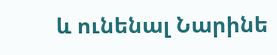և ունենալ Նարինե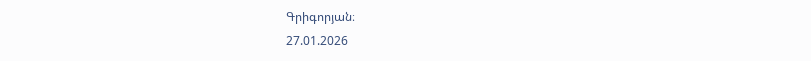Գրիգորյան։
27.01.2026